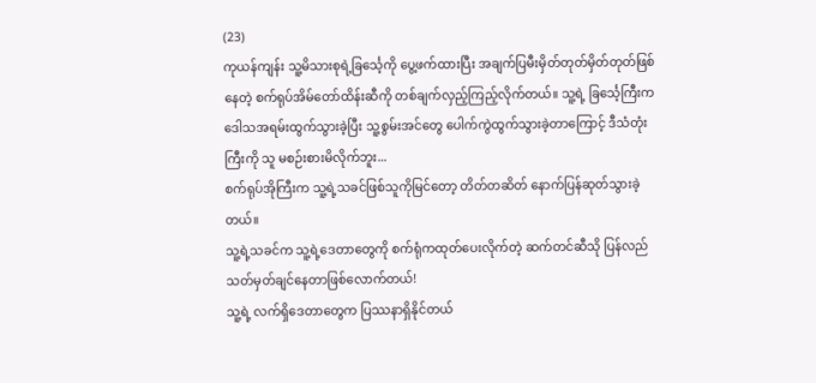(23)
ကုယန်ကျန်း သူ့မိသားစုရဲ့ခြင်္သေ့ကို ပွေ့ဖက်ထားပြီး အချက်ပြမီးမှိတ်တုတ်မှိတ်တုတ်ဖြစ်နေတဲ့ စက်ရုပ်အိမ်တော်ထိန်းဆီကို တစ်ချက်လှည့်ကြည့်လိုက်တယ်။ သူ့ရဲ့ ခြင်္သေ့ကြီးက ဒေါသအရမ်းထွက်သွားခဲ့ပြီး သူ့စွမ်းအင်တွေ ပေါက်ကွဲထွက်သွားခဲ့တာကြောင့် ဒီသံတုံးကြီးကို သူ မစဉ်းစားမိလိုက်ဘူး...
စက်ရုပ်အိုကြီးက သူ့ရဲ့သခင်ဖြစ်သူကိုမြင်တော့ တိတ်တဆိတ် နောက်ပြန်ဆုတ်သွားခဲ့တယ်။
သူ့ရဲ့သခင်က သူ့ရဲ့ဒေတာတွေကို စက်ရုံကထုတ်ပေးလိုက်တဲ့ ဆက်တင်ဆီသို ပြန်လည်သတ်မှတ်ချင်နေတာဖြစ်လောက်တယ်!
သူ့ရဲ့ လက်ရှိဒေတာတွေက ပြဿနာရှိနိုင်တယ်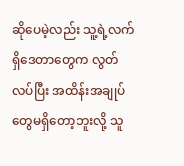ဆိုပေမဲ့လည်း သူ့ရဲ့လက်ရှိဒေတာတွေက လွတ်လပ်ပြီး အထိန်းအချုပ်တွေမရှိတော့ဘူးလို့ သူ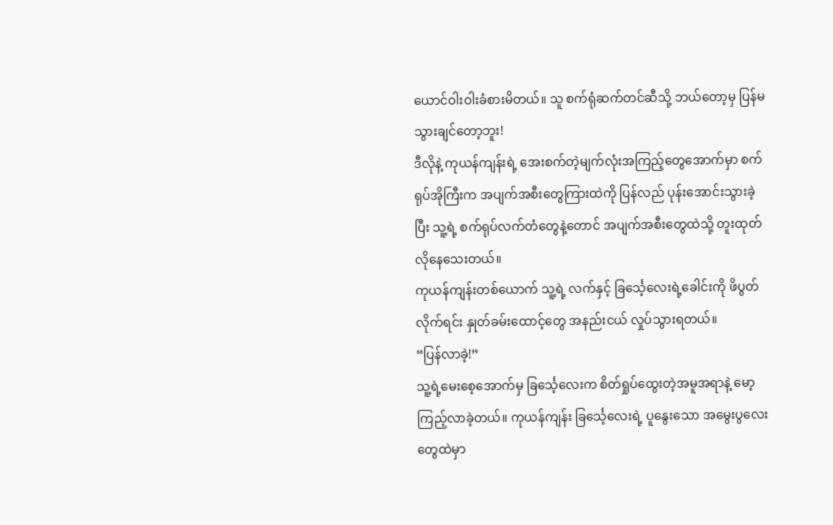ယောင်ဝါးဝါးခံစားမိတယ်။ သူ စက်ရုံဆက်တင်ဆီသို့ ဘယ်တော့မှ ပြန်မသွားချင်တော့ဘူး!
ဒီလိုနဲ့ ကုယန်ကျန်းရဲ့ အေးစက်တဲ့မျက်လုံးအကြည့်တွေအောက်မှာ စက်ရုပ်အိုကြီးက အပျက်အစီးတွေကြားထဲကို ပြန်လည် ပုန်းအောင်းသွားခဲ့ပြီး သူ့ရဲ့ စက်ရုပ်လက်တံတွေနဲ့တောင် အပျက်အစီးတွေထဲသို့ တူးထုတ်လိုနေသေးတယ်။
ကုယန်ကျန်းတစ်ယောက် သူ့ရဲ့ လက်နှင့် ခြင်္သေ့လေးရဲ့ခေါင်းကို ဖိပွတ်လိုက်ရင်း နှုတ်ခမ်းထောင့်တွေ အနည်းငယ် လှုပ်သွားရတယ်။
“ပြန်လာခဲ့!”
သူ့ရဲ့မေးစေ့အောက်မှ ခြင်္သေ့လေးက စိတ်ရှုပ်ထွေးတဲ့အမူအရာနဲ့ မော့ကြည့်လာခဲ့တယ်။ ကုယန်ကျန်း ခြင်္သေ့လေးရဲ့ ပူနွေးသော အမွေးပွလေးတွေထဲမှာ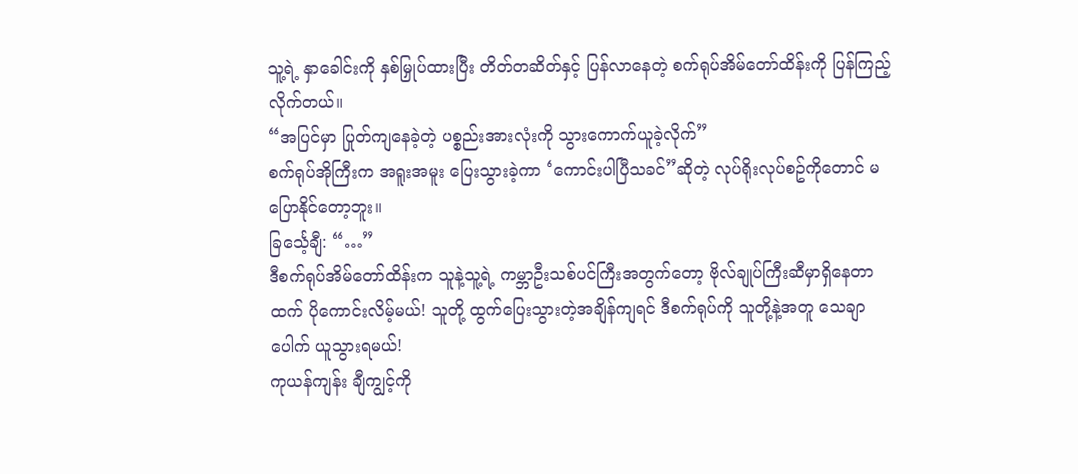သူ့ရဲ့ နှာခေါင်းကို နှစ်မြှုပ်ထားပြီး တိတ်တဆိတ်နှင့် ပြန်လာနေတဲ့ စက်ရုပ်အိမ်တော်ထိန်းကို ပြန်ကြည့်လိုက်တယ်။
“အပြင်မှာ ပြုတ်ကျနေခဲ့တဲ့ ပစ္စည်းအားလုံးကို သွားကောက်ယူခဲ့လိုက်”
စက်ရုပ်အိုကြီးက အရူးအမူး ပြေးသွားခဲ့ကာ ‘ကောင်းပါပြီသခင်”ဆိုတဲ့ လုပ်ရိုးလုပ်စဥ်ကိုတောင် မပြောနိုင်တော့ဘူး။
ခြင်္သေ့ချီ: “…”
ဒီစက်ရုပ်အိမ်တော်ထိန်းက သူနဲ့သူ့ရဲ့ ကမ္ဘာဦးသစ်ပင်ကြီးအတွက်တော့ ဗိုလ်ချုပ်ကြီးဆီမှာရှိနေတာထက် ပိုကောင်းလိမ့်မယ်! သူတို့ ထွက်ပြေးသွားတဲ့အချိန်ကျရင် ဒီစက်ရုပ်ကို သူတို့နဲ့အတူ သေချာပေါက် ယူသွားရမယ်!
ကုယန်ကျန်း ချီကျွင့်ကို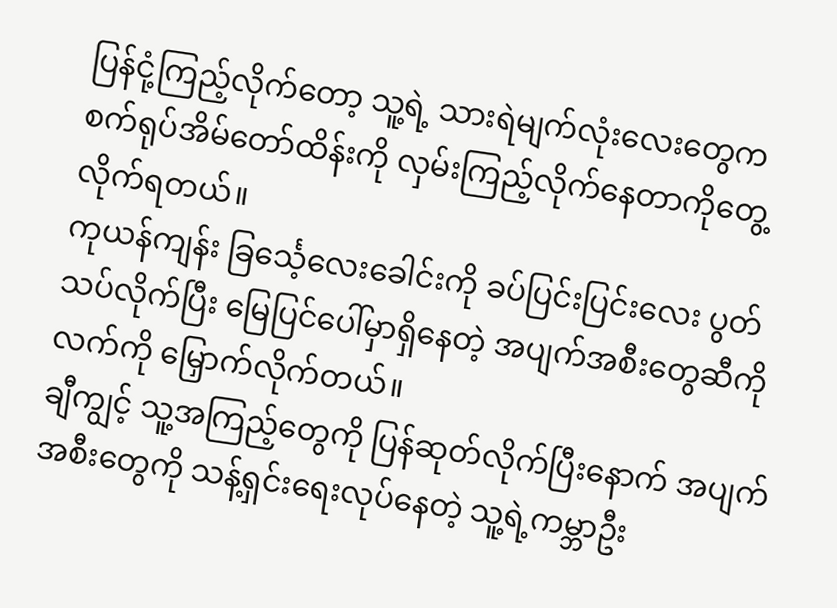ပြန်ငုံ့ကြည့်လိုက်တော့ သူ့ရဲ့ သားရဲမျက်လုံးလေးတွေက စက်ရုပ်အိမ်တော်ထိန်းကို လှမ်းကြည့်လိုက်နေတာကိုတွေ့လိုက်ရတယ်။
ကုယန်ကျန်း ခြင်္သေ့လေးခေါင်းကို ခပ်ပြင်းပြင်းလေး ပွတ်သပ်လိုက်ပြီး မြေပြင်ပေါ်မှာရှိနေတဲ့ အပျက်အစီးတွေဆီကို လက်ကို မြှောက်လိုက်တယ်။
ချီကျွင့် သူ့အကြည့်တွေကို ပြန်ဆုတ်လိုက်ပြီးနောက် အပျက်အစီးတွေကို သန့်ရှင်းရေးလုပ်နေတဲ့ သူ့ရဲ့ကမ္ဘာဦး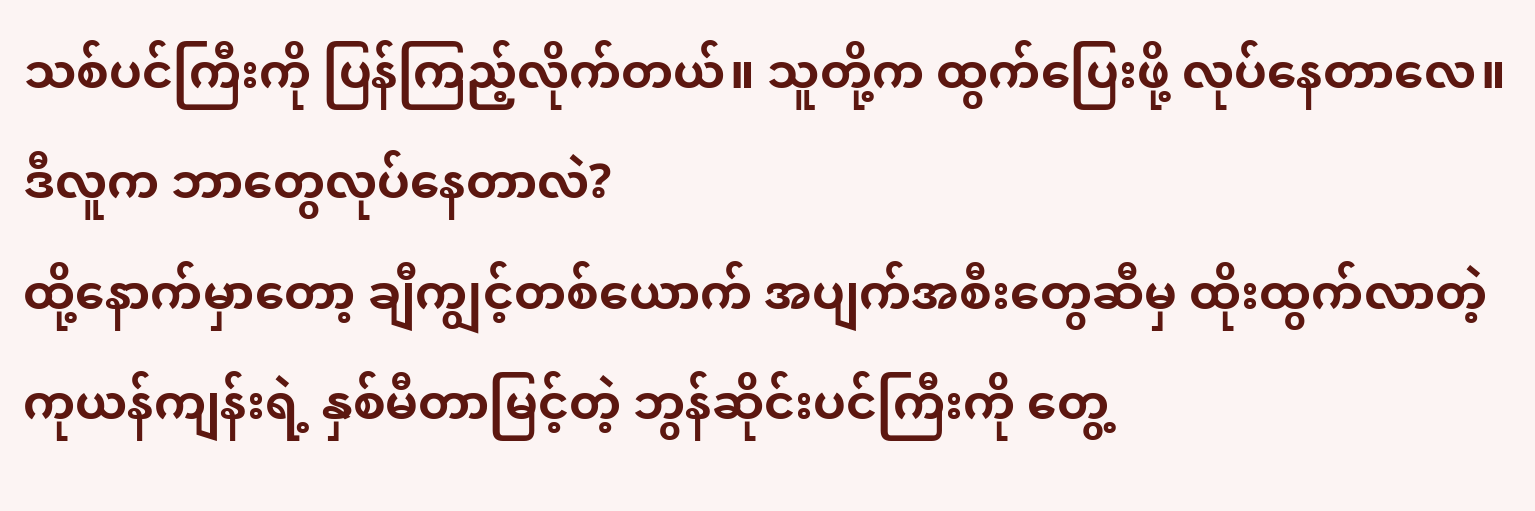သစ်ပင်ကြီးကို ပြန်ကြည့်လိုက်တယ်။ သူတို့က ထွက်ပြေးဖို့ လုပ်နေတာလေ။ ဒီလူက ဘာတွေလုပ်နေတာလဲ?
ထို့နောက်မှာတော့ ချီကျွင့်တစ်ယောက် အပျက်အစီးတွေဆီမှ ထိုးထွက်လာတဲ့ ကုယန်ကျန်းရဲ့ နှစ်မီတာမြင့်တဲ့ ဘွန်ဆိုင်းပင်ကြီးကို တွေ့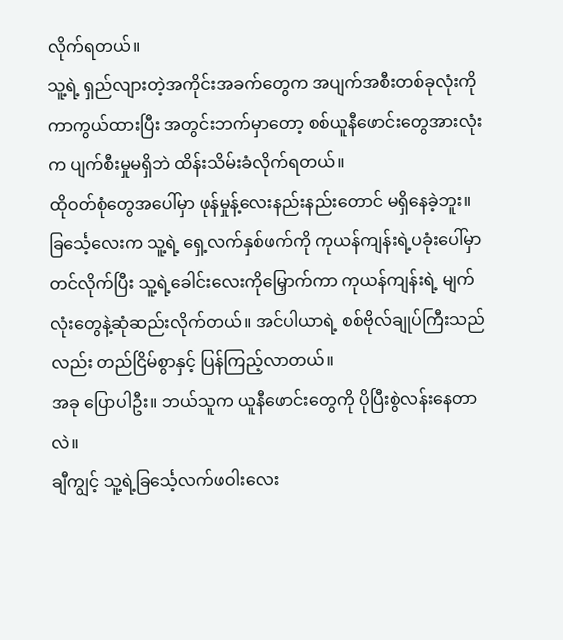လိုက်ရတယ်။
သူ့ရဲ့ ရှည်လျားတဲ့အကိုင်းအခက်တွေက အပျက်အစီးတစ်ခုလုံးကို ကာကွယ်ထားပြီး အတွင်းဘက်မှာတော့ စစ်ယူနီဖောင်းတွေအားလုံးက ပျက်စီးမှုမရှိဘဲ ထိန်းသိမ်းခံလိုက်ရတယ်။
ထိုဝတ်စုံတွေအပေါ်မှာ ဖုန်မှုန့်လေးနည်းနည်းတောင် မရှိနေခဲ့ဘူး။
ခြင်္သေ့လေးက သူ့ရဲ့ ရှေ့လက်နှစ်ဖက်ကို ကုယန်ကျန်းရဲ့ပခုံးပေါ်မှာ တင်လိုက်ပြီး သူ့ရဲ့ခေါင်းလေးကိုမြှောက်ကာ ကုယန်ကျန်းရဲ့ မျက်လုံးတွေနဲ့ဆုံဆည်းလိုက်တယ်။ အင်ပါယာရဲ့ စစ်ဗိုလ်ချုပ်ကြီးသည်လည်း တည်ငြိမ်စွာနှင့် ပြန်ကြည့်လာတယ်။
အခု ပြောပါဦး။ ဘယ်သူက ယူနီဖောင်းတွေကို ပိုပြီးစွဲလန်းနေတာလဲ။
ချီကျွင့် သူ့ရဲ့ခြင်္သေ့လက်ဖဝါးလေး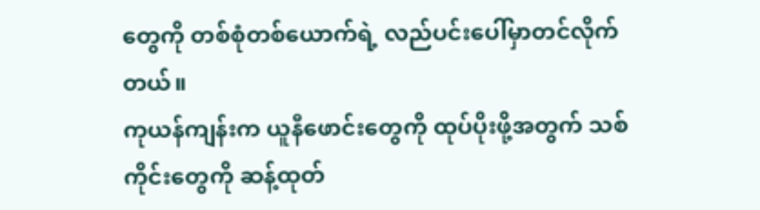တွေကို တစ်စုံတစ်ယောက်ရဲ့ လည်ပင်းပေါ်မှာတင်လိုက်တယ်။
ကုယန်ကျန်းက ယူနီဖောင်းတွေကို ထုပ်ပိုးဖို့အတွက် သစ်ကိုင်းတွေကို ဆန့်ထုတ်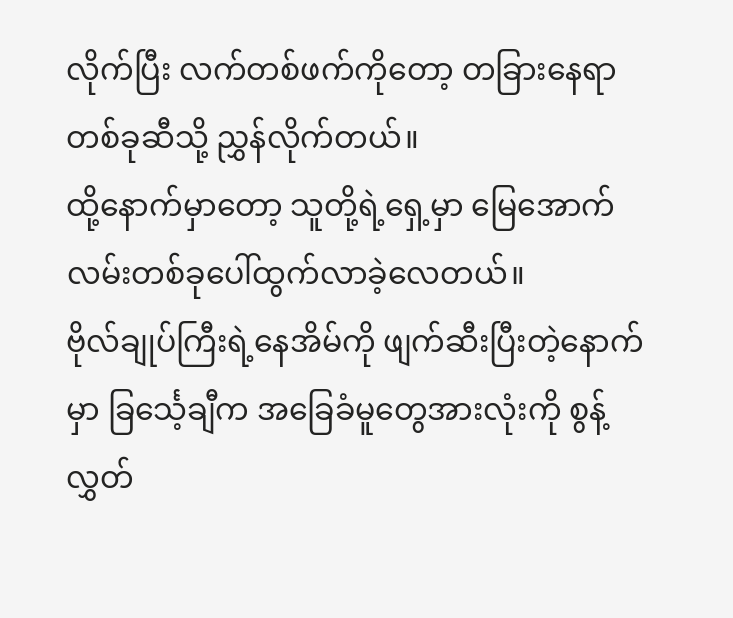လိုက်ပြီး လက်တစ်ဖက်ကိုတော့ တခြားနေရာတစ်ခုဆီသို့ ညွှန်လိုက်တယ်။
ထို့နောက်မှာတော့ သူတို့ရဲ့ရှေ့မှာ မြေအောက်လမ်းတစ်ခုပေါ်ထွက်လာခဲ့လေတယ်။
ဗိုလ်ချုပ်ကြီးရဲ့နေအိမ်ကို ဖျက်ဆီးပြီးတဲ့နောက်မှာ ခြင်္သေ့ချီက အခြေခံမူတွေအားလုံးကို စွန့်လွှတ်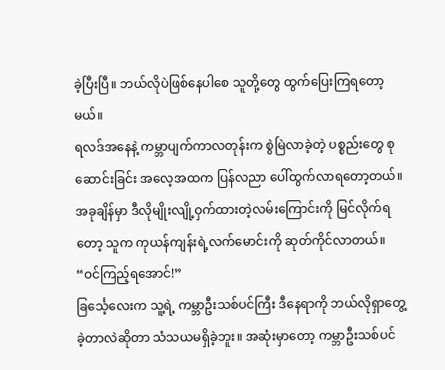ခဲ့ပြီးပြီ။ ဘယ်လိုပဲဖြစ်နေပါစေ သူတို့တွေ ထွက်ပြေးကြရတော့မယ်။
ရလဒ်အနေနဲ့ ကမ္ဘာပျက်ကာလတုန်းက စွဲမြဲလာခဲ့တဲ့ ပစ္စည်းတွေ စုဆောင်းခြင်း အလေ့အထက ပြန်လညာ ပေါ်ထွက်လာရတော့တယ်။
အခုချိန်မှာ ဒီလိုမျိုးလျို့ဝှက်ထားတဲ့လမ်းကြောင်းကို မြင်လိုက်ရတော့ သူက ကုယန်ကျန်းရဲ့လက်မောင်းကို ဆုတ်ကိုင်လာတယ်။
“ဝင်ကြည့်ရအောင်!”
ခြင်္သေ့လေးက သူ့ရဲ့ ကမ္ဘာဦးသစ်ပင်ကြီး ဒီနေရာကို ဘယ်လိုရှာတွေ့ခဲ့တာလဲဆိုတာ သံသယမရှိခဲ့ဘူး။ အဆုံးမှာတော့ ကမ္ဘာဦးသစ်ပင်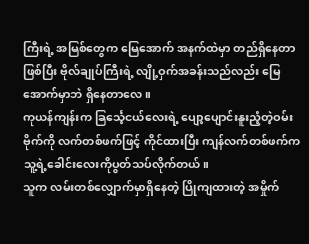ကြီးရဲ့ အမြစ်တွေက မြေအောက် အနက်ထဲမှာ တည်ရှိနေတာဖြစ်ပြီး ဗိုလ်ချုပ်ကြီးရဲ့ လျို့ဝှက်အခန်းသည်လည်း မြေအောက်မှာဘဲ ရှိနေတာလေ။
ကုယန်ကျန်းက ခြင်္သေ့ငယ်လေးရဲ့ ပျော့ပျောင်းနူးညံ့တဲ့ဝမ်းဗိုက်ကို လက်တစ်ဖက်ဖြင့် ကိုင်ထားပြီး ကျန်လက်တစ်ဖက်က သူ့ရဲ့ခေါင်းလေးကိုပွတ်သပ်လိုက်တယ်။
သူက လမ်းတစ်လျှောက်မှာရှိနေတဲ့ ပြိုကျထားတဲ့ အမှိုက်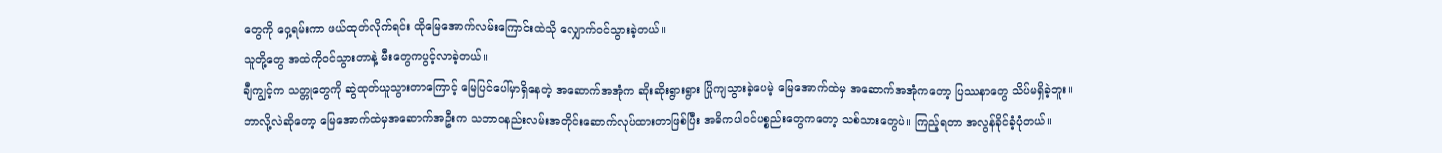တွေကို ဝှေ့ရမ်းကာ ဖယ်ထုတ်လိုက်ရင်း ထိုမြေအောက်လမ်းကြောင်းထဲသို လျှောက်ဝင်သွားခဲ့တယ်။
သူတို့တွေ အထဲကိုဝင်သွားတာနဲ့ မီးတွေကပွင့်လာခဲ့တယ်။
ချီကျွင့်က သတ္တုတွေကို ဆွဲထုတ်ယူသွားတာကြောင့် မြေပြင်ပေါ်မှာရှိနေတဲ့ အဆောက်အအုံက ဆိုးဆိုးရွားရွား ပြိုကျသွားခဲ့ပေမဲ့ မြေအောက်ထဲမှ အဆောက်အအုံကတော့ ပြဿနာတွေ သိပ်မရှိခဲ့ဘူး။
ဘာလို့လဲဆိုတော့ မြေအောက်ထဲမှအဆောက်အဦးက သဘာဝနည်းလမ်းအတိုင်းဆောက်လုပ်ထားတာဖြစ်ပြီး အဓိကပါဝင်ပစ္စည်းတွေကတော့ သစ်သားတွေပဲ။ ကြည့်ရတာ အလွန်ခိုင်ခံ့ပုံတယ်။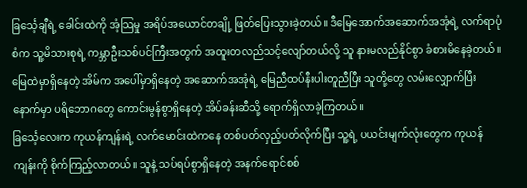ခြင်္သေ့ချီရဲ့ ခေါင်းထဲကို အံ့သြမှု အရိပ်အယောင်တချို့ ဖြတ်ပြေးသွားခဲ့တယ်။ ဒီမြေအောက်အဆောက်အအုံရဲ့ လက်ရာပုံစံက သူ့မိသားစုရဲ့ ကမ္ဘာဦးသစ်ပင်ကြီးအတွက် အထူးတလည်သင့်လျော်တယ်လို့ သူ နားမလည်နိုင်စွာ ခံစားမိနေခဲ့တယ်။ မြေထဲမှာရှိနေတဲ့ အိမ်က အပေါ်မှာရှိနေတဲ့ အဆောက်အအုံရဲ့ မြေညီထပ်နီးပါးတူညီပြီး သူတို့တွေ လမ်းလျှောက်ပြီးနောက်မှာ ပရိဘောဂတွေ ကောင်းမွန်စွာရှိနေတဲ့ အိပ်ခန်းဆီသို့ ရောက်ရှိလာခဲ့ကြတယ်။
ခြင်္သေ့လေးက ကုယန်ကျန်းရဲ့ လက်မောင်းထဲကနေ တစ်ပတ်လှည့်ပတ်လိုက်ပြီး သူ့ရဲ့ ပယင်းမျက်လုံးတွေက ကုယန်ကျန်းကို စိုက်ကြည့်လာတယ်။ သူနဲ့ သပ်ရပ်စွာရှိနေတဲ့ အနက်ရောင်စစ်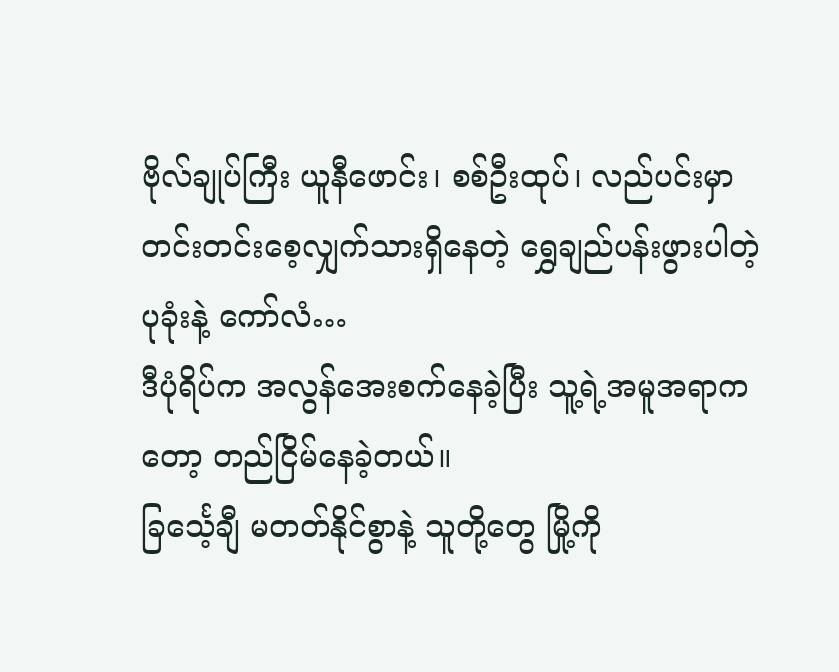ဗိုလ်ချုပ်ကြီး ယူနီဖောင်း၊ စစ်ဦးထုပ်၊ လည်ပင်းမှာတင်းတင်းစေ့လျှက်သားရှိနေတဲ့ ရွှေချည်ပန်းဖွားပါတဲ့ပုခုံးနဲ့ ကော်လံ…
ဒီပုံရိပ်က အလွန်အေးစက်နေခဲ့ပြီး သူ့ရဲ့အမူအရာကတော့ တည်ငြိမ်နေခဲ့တယ်။
ခြင်္သေ့ချီ မတတ်နိုင်စွာနဲ့ သူတို့တွေ မြို့ကို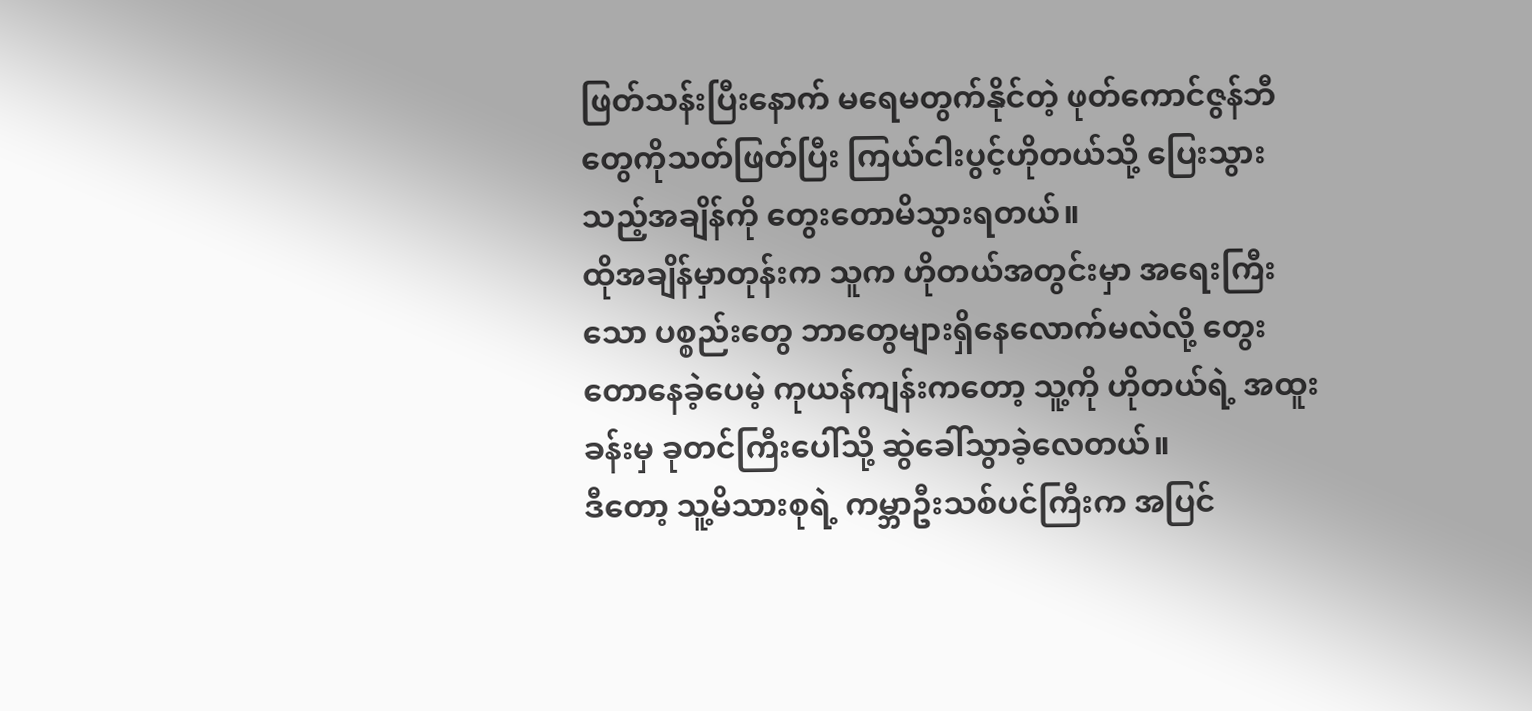ဖြတ်သန်းပြီးနောက် မရေမတွက်နိုင်တဲ့ ဖုတ်ကောင်ဇွန်ဘီတွေကိုသတ်ဖြတ်ပြီး ကြယ်ငါးပွင့်ဟိုတယ်သို့ ပြေးသွားသည့်အချိန်ကို တွေးတောမိသွားရတယ်။
ထိုအချိန်မှာတုန်းက သူက ဟိုတယ်အတွင်းမှာ အရေးကြီးသော ပစ္စည်းတွေ ဘာတွေများရှိနေလောက်မလဲလို့ တွေးတောနေခဲ့ပေမဲ့ ကုယန်ကျန်းကတော့ သူ့ကို ဟိုတယ်ရဲ့ အထူးခန်းမှ ခုတင်ကြီးပေါ်သို့ ဆွဲခေါ်သွာခဲ့လေတယ်။
ဒီတော့ သူ့မိသားစုရဲ့ ကမ္ဘာဦးသစ်ပင်ကြီးက အပြင်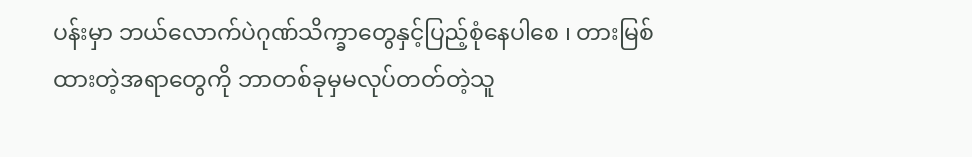ပန်းမှာ ဘယ်လောက်ပဲဂုဏ်သိက္ခာတွေနှင့်ပြည့်စုံနေပါစေ ၊ တားမြစ်ထားတဲ့အရာတွေကို ဘာတစ်ခုမှမလုပ်တတ်တဲ့သူ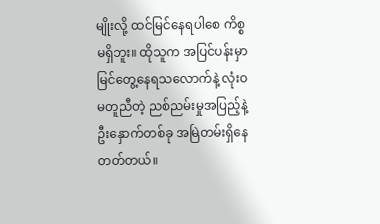မျိုးလို့ ထင်မြင်နေရပါစေ ကိစ္စမရှိဘူး။ ထိုသူက အပြင်ပန်းမှာ မြင်တွေ့နေရသလောက်နဲ့ လုံးဝမတူညီတဲ့ ညစ်ညမ်းမှုအပြည့်နဲ့ ဦးနှောက်တစ်ခု အမြဲတမ်းရှိနေတတ်တယ်။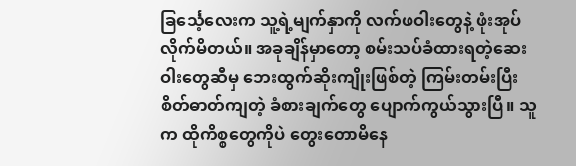ခြင်္သေ့လေးက သူ့ရဲ့မျက်နှာကို လက်ဖဝါးတွေနဲ့ ဖုံးအုပ်လိုက်မိတယ်။ အခုချိန်မှာတော့ စမ်းသပ်ခံထားရတဲ့ဆေးဝါးတွေဆီမှ ဘေးထွက်ဆိုးကျိုးဖြစ်တဲ့ ကြမ်းတမ်းပြီး စိတ်ဓာတ်ကျတဲ့ ခံစားချက်တွေ ပျောက်ကွယ်သွားပြီ။ သူက ထိုကိစ္စတွေကိုပဲ တွေးတောမိနေ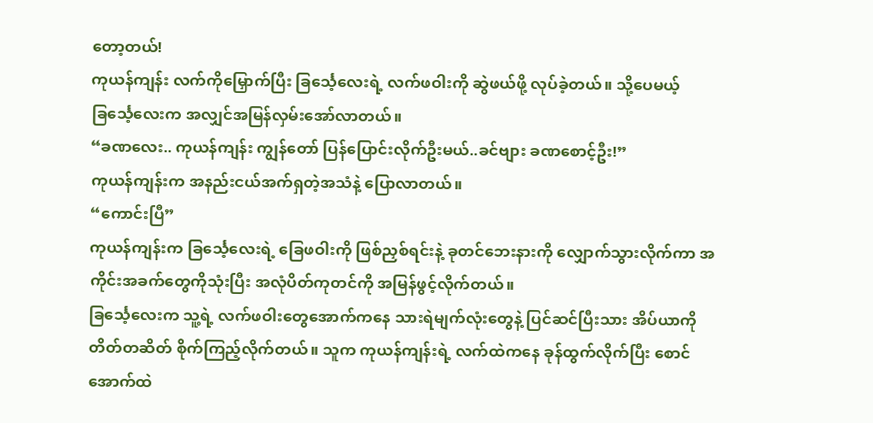တော့တယ်!
ကုယန်ကျန်း လက်ကိုမြှောက်ပြီး ခြင်္သေ့လေးရဲ့ လက်ဖဝါးကို ဆွဲဖယ်ဖို့ လုပ်ခဲ့တယ်။ သို့ပေမယ့် ခြင်္သေ့လေးက အလျှင်အမြန်လှမ်းအော်လာတယ်။
“ခဏလေး.. ကုယန်ကျန်း ကျွန်တော် ပြန်ပြောင်းလိုက်ဦးမယ်..ခင်ဗျား ခဏစောင့်ဦး!”
ကုယန်ကျန်းက အနည်းငယ်အက်ရှတဲ့အသံနဲ့ ပြောလာတယ်။
“ကောင်းပြီ”
ကုယန်ကျန်းက ခြင်္သေ့လေးရဲ့ ခြေဖဝါးကို ဖြစ်ညှစ်ရင်းနဲ့ ခုတင်ဘေးနားကို လျှောက်သွားလိုက်ကာ အကိုင်းအခက်တွေကိုသုံးပြီး အလုံပိတ်ကုတင်ကို အမြန်ဖွင့်လိုက်တယ်။
ခြင်္သေ့လေးက သူ့ရဲ့ လက်ဖဝါးတွေအောက်ကနေ သားရဲမျက်လုံးတွေနဲ့ ပြင်ဆင်ပြီးသား အိပ်ယာကို တိတ်တဆိတ် စိုက်ကြည့်လိုက်တယ်။ သူက ကုယန်ကျန်းရဲ့ လက်ထဲကနေ ခုန်ထွက်လိုက်ပြီး စောင်အောက်ထဲ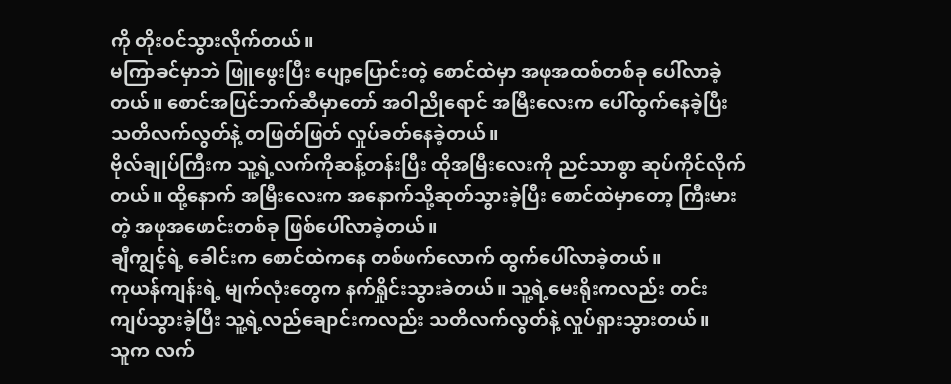ကို တိုးဝင်သွားလိုက်တယ်။
မကြာခင်မှာဘဲ ဖြူဖွေးပြီး ပျော့ပြောင်းတဲ့ စောင်ထဲမှာ အဖုအထစ်တစ်ခု ပေါ်လာခဲ့တယ်။ စောင်အပြင်ဘက်ဆီမှာတော် အဝါညိုရောင် အမြီးလေးက ပေါ်ထွက်နေခဲ့ပြီး သတိလက်လွတ်နဲ့ တဖြတ်ဖြတ် လှုပ်ခတ်နေခဲ့တယ်။
ဗိုလ်ချုပ်ကြီးက သူ့ရဲ့လက်ကိုဆန့်တန်းပြီး ထိုအမြီးလေးကို ညင်သာစွာ ဆုပ်ကိုင်လိုက်တယ်။ ထို့နောက် အမြီးလေးက အနောက်သို့ဆုတ်သွားခဲ့ပြီး စောင်ထဲမှာတော့ ကြီးမားတဲ့ အဖုအဖောင်းတစ်ခု ဖြစ်ပေါ်လာခဲ့တယ်။
ချီကျွင့်ရဲ့ ခေါင်းက စောင်ထဲကနေ တစ်ဖက်လောက် ထွက်ပေါ်လာခဲ့တယ်။
ကုယန်ကျန်းရဲ့ မျက်လုံးတွေက နက်ရှိုင်းသွားခဲတယ်။ သူ့ရဲ့မေးရိုးကလည်း တင်းကျပ်သွားခဲ့ပြီး သူ့ရဲ့လည်ချောင်းကလည်း သတိလက်လွတ်နဲ့ လှုပ်ရှားသွားတယ်။
သူက လက်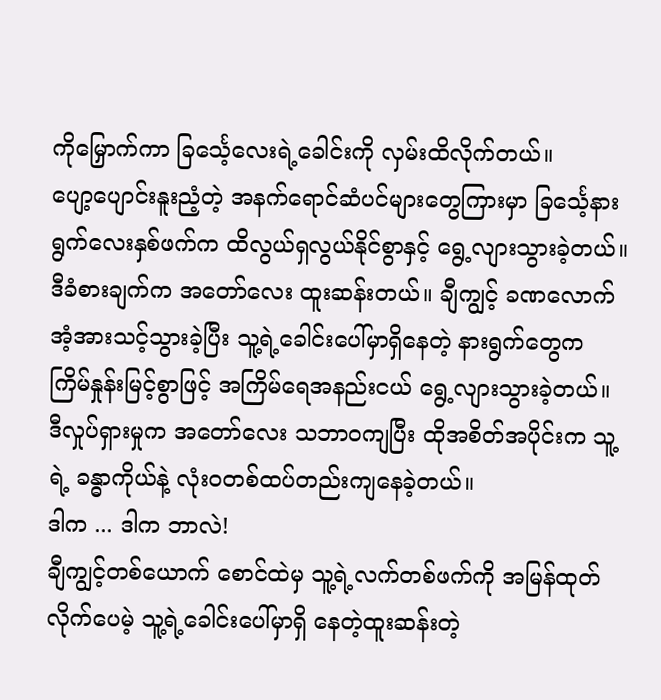ကိုမြှောက်ကာ ခြင်္သေ့လေးရဲ့ခေါင်းကို လှမ်းထိလိုက်တယ်။
ပျော့ပျောင်းနူးညံ့တဲ့ အနက်ရောင်ဆံပင်များတွေကြားမှာ ခြင်္သေ့နားရွက်လေးနှစ်ဖက်က ထိလွယ်ရှလွယ်နိုင်စွာနှင့် ရွေ့လျားသွားခဲ့တယ်။
ဒီခံစားချက်က အတော်လေး ထူးဆန်းတယ်။ ချီကျွင့် ခဏလောက် အံ့အားသင့်သွားခဲ့ပြီး သူ့ရဲ့ခေါင်းပေါ်မှာရှိနေတဲ့ နားရွက်တွေက ကြိမ်နှုန်းမြင့်စွာဖြင့် အကြိမ်ရေအနည်းငယ် ရွေ့လျားသွားခဲ့တယ်။
ဒီလှုပ်ရှားမှုက အတော်လေး သဘာဝကျပြီး ထိုအစိတ်အပိုင်းက သူ့ရဲ့ ခန္ဓာကိုယ်နဲ့ လုံးဝတစ်ထပ်တည်းကျနေခဲ့တယ်။
ဒါက ... ဒါက ဘာလဲ!
ချီကျွင့်တစ်ယောက် စောင်ထဲမှ သူ့ရဲ့လက်တစ်ဖက်ကို အမြန်ထုတ်လိုက်ပေမဲ့ သူ့ရဲ့ခေါင်းပေါ်မှာရှိ နေတဲ့ထူးဆန်းတဲ့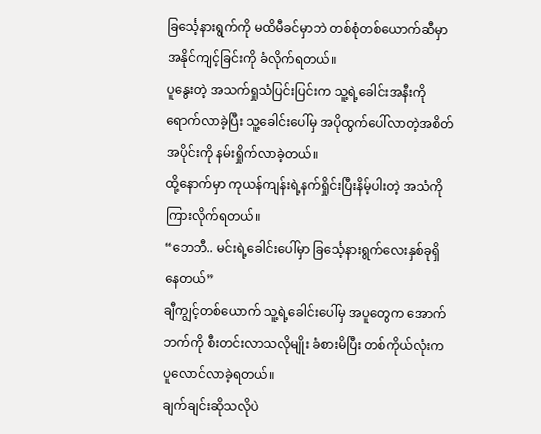ခြင်္သေ့နားရွက်ကို မထိမီခင်မှာဘဲ တစ်စုံတစ်ယောက်ဆီမှာ အနိုင်ကျင့်ခြင်းကို ခံလိုက်ရတယ်။
ပူနွေးတဲ့ အသက်ရှုသံပြင်းပြင်းက သူ့ရဲ့ခေါင်းအနီးကို ရောက်လာခဲ့ပြီး သူ့ခေါင်းပေါ်မှ အပိုထွက်ပေါ်လာတဲ့အစိတ်အပိုင်းကို နမ်းရှိုက်လာခဲ့တယ်။
ထို့နောက်မှာ ကုယန်ကျန်းရဲ့နက်ရှိုင်းပြီးနိမ့်ပါးတဲ့ အသံကို ကြားလိုက်ရတယ်။
“ဘေဘီ.. မင်းရဲ့ခေါင်းပေါ်မှာ ခြင်္သေ့နားရွက်လေးနှစ်ခုရှိနေတယ်”
ချီကျွင့်တစ်ယောက် သူ့ရဲ့ခေါင်းပေါ်မှ အပူတွေက အောက်ဘက်ကို စီးတင်းလာသလိုမျိုး ခံစားမိပြီး တစ်ကိုယ်လုံးက ပူလောင်လာခဲ့ရတယ်။
ချက်ချင်းဆိုသလိုပဲ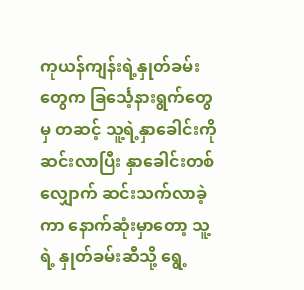ကုယန်ကျန်းရဲ့နှုတ်ခမ်းတွေက ခြင်္သေ့နားရွက်တွေမှ တဆင့် သူ့ရဲ့နှာခေါင်းကို ဆင်းလာပြီး နှာခေါင်းတစ်လျှောက် ဆင်းသက်လာခဲ့ကာ နောက်ဆုံးမှာတော့ သူ့ရဲ့ နှုတ်ခမ်းဆီသို့ ရွေ့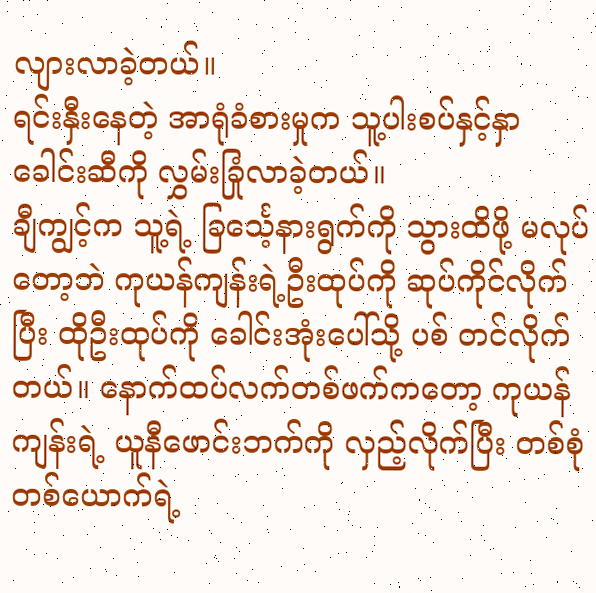လျားလာခဲ့တယ်။
ရင်းနှီးနေတဲ့ အာရုံခံစားမှုက သူ့ပါးစပ်နှင့်နှာခေါင်းဆီကို လွှမ်းခြုံလာခဲ့တယ်။
ချီကျွင့်က သူ့ရဲ့ ခြင်္သေ့နားရွက်ကို သွားထိဖို့ မလုပ်တော့ဘဲ ကုယန်ကျန်းရဲ့ဦးထုပ်ကို ဆုပ်ကိုင်လိုက်ပြီး ထိုဦးထုပ်ကို ခေါင်းအုံးပေါ်သို့ ပစ် တင်လိုက်တယ်။ နောက်ထပ်လက်တစ်ဖက်ကတော့ ကုယန်ကျန်းရဲ့ ယူနီဖောင်းဘက်ကို လှည့်လိုက်ပြီး တစ်စုံတစ်ယောက်ရဲ့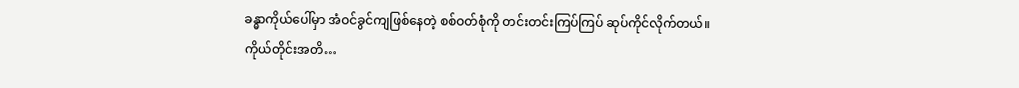ခန္ဓာကိုယ်ပေါ်မှာ အံဝင်ခွင်ကျဖြစ်နေတဲ့ စစ်ဝတ်စုံကို တင်းတင်းကြပ်ကြပ် ဆုပ်ကိုင်လိုက်တယ်။
ကိုယ်တိုင်းအတိ…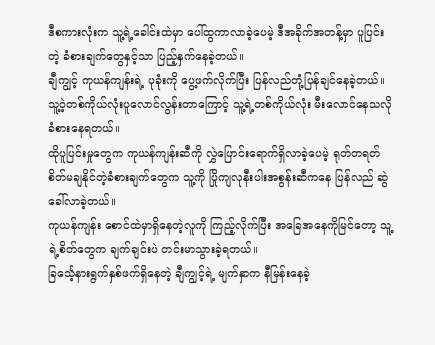ဒီစကားလုံးက သူ့ရဲ့ခေါင်းထဲမှာ ပေါ်ထွကာလာခဲ့ပေမဲ့ ဒီအခိုက်အတန့်မှာ ပူပြင်းတဲ့ ခံစားချက်တွေနှင့်သာ ပြည့်နှက်နေခဲ့တယ်။
ချီကျွင့် ကုယန်ကျန်းရဲ့ ပုခုံးကို ပွေ့ဖက်လိုက်ပြီး ပြန်လည်တုံ့ပြန်ချင်နေခဲ့တယ်။ သူ့ဝဲ့တစ်ကိုယ်လုံးပူလောင်လွန်းတာကြောင့် သူ့ရဲ့တစ်ကိုယ်လုံး မီးလောင်နေသလို ခံစားနေရတယ်။
ထိုပူပြင်းမှုတွေက ကုယန်ကျန်းဆီကို လွှဲပြောင်းရောက်ရှိလာခဲ့ပေမဲ့ ရုတ်တရတ် စိတ်မချနိုင်တဲ့ခံစားချက်တွေက သူ့ကို ပြိုကျလုနီးပါးအစွန်းဆီကနေ ပြန်လည် ဆွဲခေါ်လာခဲ့တယ်။
ကုယန်ကျန်း စောင်ထဲမှာရှိနေတဲ့လူကို ကြည့်လိုက်ပြီး အခြေအနေကိုမြင်တော့ သူ့ရဲ့စိတ်တွေက ချက်ချင်းပဲ တင်းမာသွားခဲ့ရတယ်။
ခြင်္သေ့နားရွက်နှစ်ဖက်ရှိနေတဲ့ ချီကျွင့်ရဲ့ မျက်နှာက နီမြန်းနေခဲ့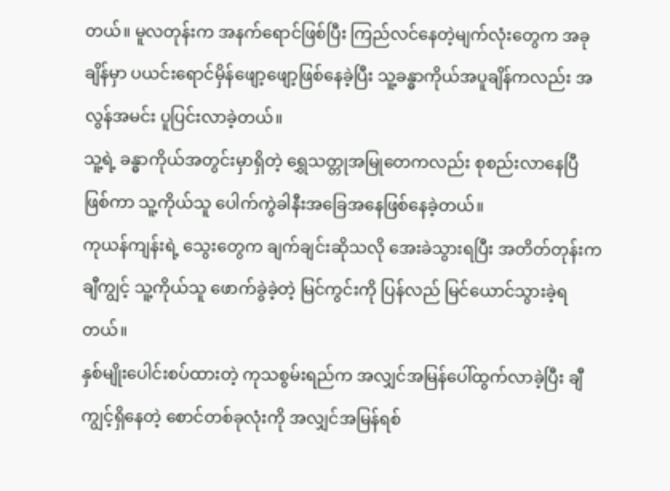တယ်။ မူလတုန်းက အနက်ရောင်ဖြစ်ပြီး ကြည်လင်နေတဲ့မျက်လုံးတွေက အခုချိန်မှာ ပယင်းရောင်မှိန်ဖျော့ဖျော့ဖြစ်နေခဲ့ပြီး သူ့ခန္ဓာကိုယ်အပူချိန်ကလည်း အလွန်အမင်း ပူပြင်းလာခဲ့တယ်။
သူ့ရဲ့ ခန္ဓာကိုယ်အတွင်းမှာရှိတဲ့ ရွှေသတ္တုအမြုတေကလည်း စုစည်းလာနေပြီဖြစ်ကာ သူ့ကိုယ်သူ ပေါက်ကွဲခါနီးအခြေအနေဖြစ်နေခဲ့တယ်။
ကုယန်ကျန်းရဲ့ သွေးတွေက ချက်ချင်းဆိုသလို အေးခဲသွားရပြီး အတိတ်တုန်းက ချီကျွင့် သူ့ကိုယ်သူ ဖောက်ခွဲခဲ့တဲ့ မြင်ကွင်းကို ပြန်လည် မြင်ယောင်သွားခဲ့ရတယ်။
နှစ်မျိုးပေါင်းစပ်ထားတဲ့ ကုသစွမ်းရည်က အလျှင်အမြန်ပေါ်ထွက်လာခဲ့ပြီး ချီကျွင့်ရှိနေတဲ့ စောင်တစ်ခုလုံးကို အလျှင်အမြန်ရစ်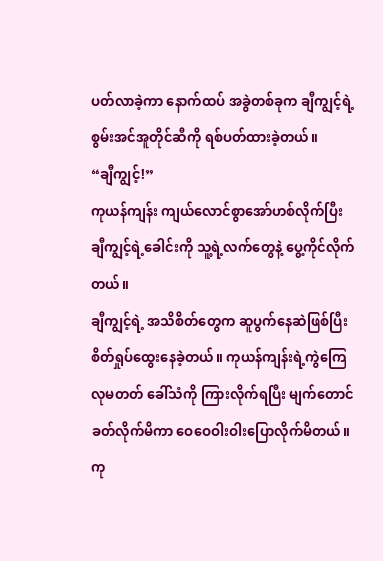ပတ်လာခဲ့ကာ နောက်ထပ် အခွဲတစ်ခုက ချီကျွင့်ရဲ့ စွမ်းအင်အူတိုင်ဆီကို ရစ်ပတ်ထားခဲ့တယ်။
“ချီကျွင့်!”
ကုယန်ကျန်း ကျယ်လောင်စွာအော်ဟစ်လိုက်ပြီး ချီကျွင့်ရဲ့ခေါင်းကို သူ့ရဲ့လက်တွေနဲ့ ပွေ့ကိုင်လိုက်တယ်။
ချီကျွင့်ရဲ့ အသိစိတ်တွေက ဆူပွက်နေဆဲဖြစ်ပြီး စိတ်ရှုပ်ထွေးနေခဲ့တယ်။ ကုယန်ကျန်းရဲ့ကွဲကြေလုမတတ် ခေါ်သံကို ကြားလိုက်ရပြီး မျက်တောင်ခတ်လိုက်မိကာ ဝေဝေဝါးဝါးပြောလိုက်မိတယ်။
ကု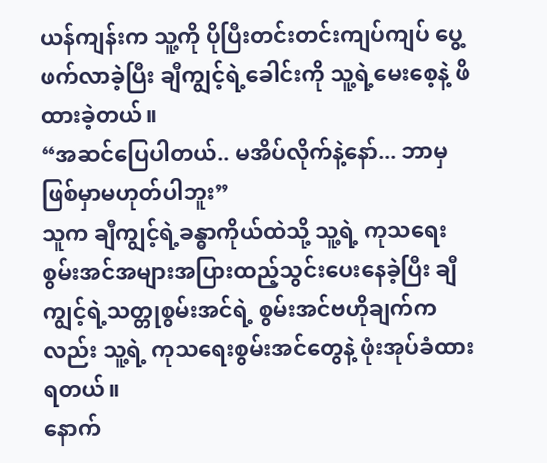ယန်ကျန်းက သူ့ကို ပိုပြီးတင်းတင်းကျပ်ကျပ် ပွေ့ဖက်လာခဲ့ပြီး ချီကျွင့်ရဲ့ခေါင်းကို သူ့ရဲ့မေးစေ့နဲ့ ဖိထားခဲ့တယ်။
“အဆင်ပြေပါတယ်.. မအိပ်လိုက်နဲ့နော်... ဘာမှဖြစ်မှာမဟုတ်ပါဘူး”
သူက ချီကျွင့်ရဲ့ခန္ဓာကိုယ်ထဲသို့ သူ့ရဲ့ ကုသရေးစွမ်းအင်အများအပြားထည့်သွင်းပေးနေခဲ့ပြီး ချီကျွင့်ရဲ့သတ္တုစွမ်းအင်ရဲ့ စွမ်းအင်ဗဟိုချက်ကလည်း သူ့ရဲ့ ကုသရေးစွမ်းအင်တွေနဲ့ ဖုံးအုပ်ခံထားရတယ်။
နောက်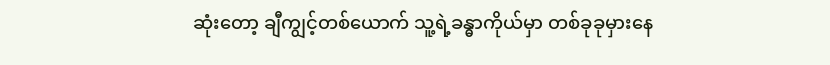ဆုံးတော့ ချီကျွင့်တစ်ယောက် သူ့ရဲ့ခန္ဓာကိုယ်မှာ တစ်ခုခုမှားနေ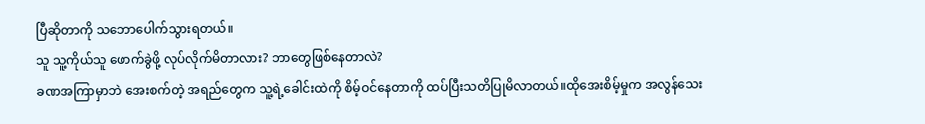ပြီဆိုတာကို သဘောပေါက်သွားရတယ်။
သူ သူ့ကိုယ်သူ ဖောက်ခွဲဖို့ လုပ်လိုက်မိတာလား? ဘာတွေဖြစ်နေတာလဲ?
ခဏအကြာမှာဘဲ အေးစက်တဲ့ အရည်တွေက သူ့ရဲ့ခေါင်းထဲကို စိမ့်ဝင်နေတာကို ထပ်ပြီးသတိပြုမိလာတယ်။ထိုအေးစိမ့်မှုက အလွန်သေး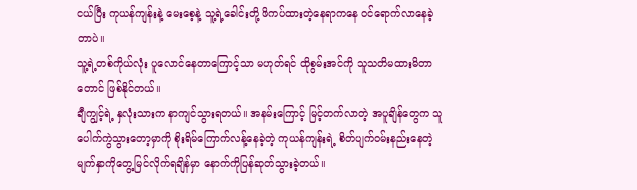ငယ်ပြီး ကုယန်ကျန်းနဲ့ မေးစေ့နဲ့ သူ့ရဲ့ခေါင်းတို့ ဖိကပ်ထားတဲ့နေရာကနေ ဝင်ရောက်လာနေခဲ့တာပဲ။
သူ့ရဲ့တစ်ကိုယ်လုံး ပူလောင်နေတာကြောင့်သာ မဟုတ်ရင် ထိုစွမ်းအင်ကို သူသတိမထားမိတာတောင် ဖြစ်နိုင်တယ်။
ချီကျွင့်ရဲ့ နှလုံးသားက နာကျင်သွားရတယ်။ အနမ်းကြောင့် မြင့်တက်လာတဲ့ အပူချိန်တွေက သူ ပေါက်ကွဲသွားတော့မှာကို စိုးရိမ်ကြောက်လန့်နေခဲ့တဲ့ ကုယန်ကျန်းရဲ့ စိတ်ပျက်ဝမ်းနည်းနေတဲ့ မျက်နှာကိုတွေ့မြင်လိုက်ရချိန်မှာ နောက်ကိုပြန်ဆုတ်သွားခဲ့တယ်။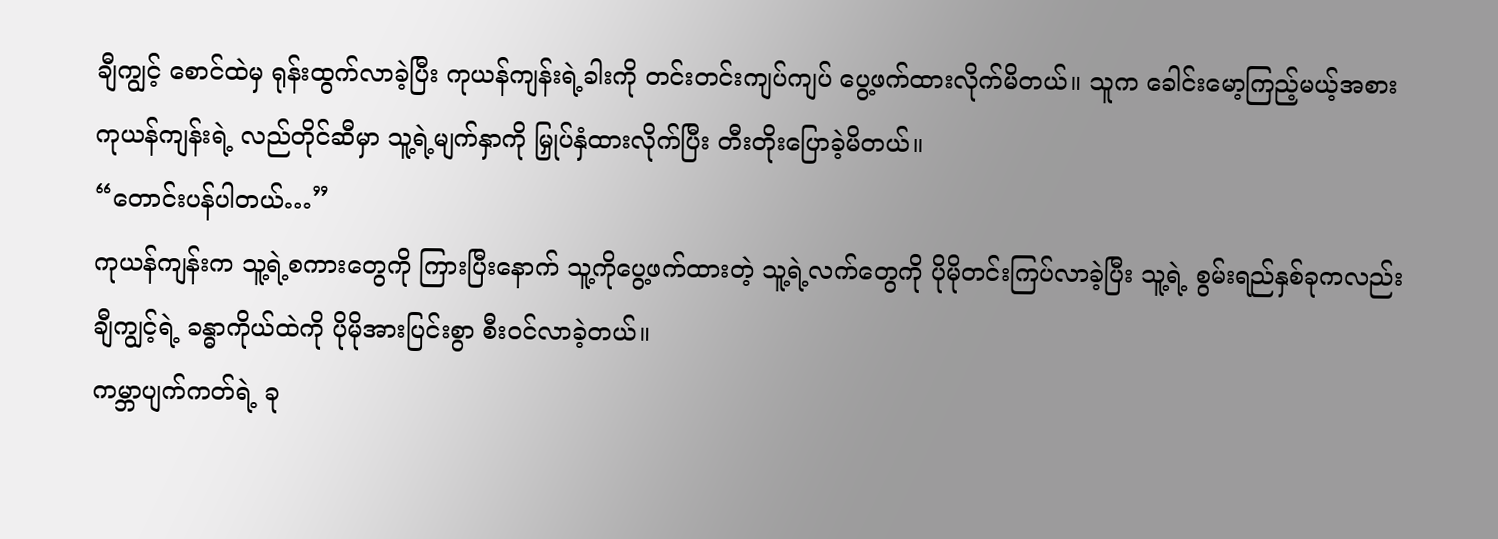ချီကျွင့် စောင်ထဲမှ ရုန်းထွက်လာခဲ့ပြီး ကုယန်ကျန်းရဲ့ခါးကို တင်းတင်းကျပ်ကျပ် ပွေ့ဖက်ထားလိုက်မိတယ်။ သူက ခေါင်းမော့ကြည့်မယ့်အစား ကုယန်ကျန်းရဲ့ လည်တိုင်ဆီမှာ သူ့ရဲ့မျက်နှာကို မြှုပ်နှံထားလိုက်ပြီး တီးတိုးပြောခဲ့မိတယ်။
“တောင်းပန်ပါတယ်…”
ကုယန်ကျန်းက သူ့ရဲ့စကားတွေကို ကြားပြီးနောက် သူ့ကိုပွေ့ဖက်ထားတဲ့ သူ့ရဲ့လက်တွေကို ပိုမိုတင်းကြပ်လာခဲ့ပြီး သူ့ရဲ့ စွမ်းရည်နှစ်ခုကလည်း ချီကျွင့်ရဲ့ ခန္ဓာကိုယ်ထဲကို ပိုမိုအားပြင်းစွာ စီးဝင်လာခဲ့တယ်။
ကမ္ဘာပျက်ကတ်ရဲ့ ခု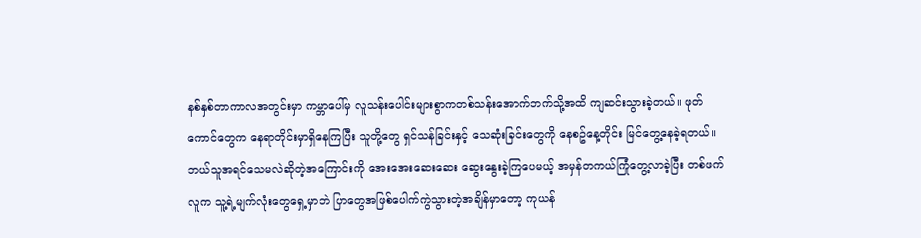နစ်နှစ်တာကာလအတွင်းမှာ ကမ္ဘာပေါ်မှ လူသန်းပေါင်းများစွာကတစ်သန်းအောက်ဘက်သို့အထိ ကျဆင်းသွားခဲ့တယ်။ ဖုတ်ကောင်တွေက နေရာတိုင်းမှာရှိနေကြပြီး သူတို့တွေ ရှင်သန်ခြင်းနှင့် သေဆုံးခြင်းတွေကို နေစဥ်နေ့တိုင်း မြင်တွေ့နေခဲ့ရတယ်။
ဘယ်သူအရင်သေမလဲဆိုတဲ့အကြောင်းကို အေးအေးဆေးဆေး ဆွေးနွေးခဲ့ကြပေမယ့် အမှန်တကယ်ကြုံတွေ့လာခဲ့ပြီး တစ်ဖက်လူက သူ့ရဲ့မျက်လုံးတွေရှေ့မှာဘဲ ပြာတွေအဖြစ်ပေါက်ကွဲသွားတဲ့အချိန်မှာတော့ ကုယန်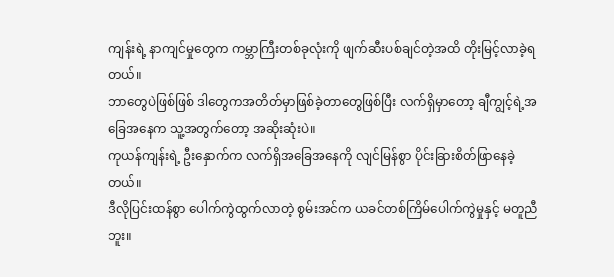ကျန်းရဲ့ နာကျင်မှုတွေက ကမ္ဘာကြီးတစ်ခုလုံးကို ဖျက်ဆီးပစ်ချင်တဲ့အထိ တိုးမြင့်လာခဲ့ရတယ်။
ဘာတွေပဲဖြစ်ဖြစ် ဒါတွေကအတိတ်မှာဖြစ်ခဲ့တာတွေဖြစ်ပြီး လက်ရှိမှာတော့ ချီကျွင့်ရဲ့အခြေအနေက သူ့အတွက်တော့ အဆိုးဆုံးပဲ။
ကုယန်ကျန်းရဲ့ ဦးနှောက်က လက်ရှိအခြေအနေကို လျင်မြန်စွာ ပိုင်းခြားစိတ်ဖြာနေခဲ့တယ်။
ဒီလိုပြင်းထန်စွာ ပေါက်ကွဲထွက်လာတဲ့ စွမ်းအင်က ယခင်တစ်ကြိမ်ပေါက်ကွဲမှုနှင့် မတူညီဘူး။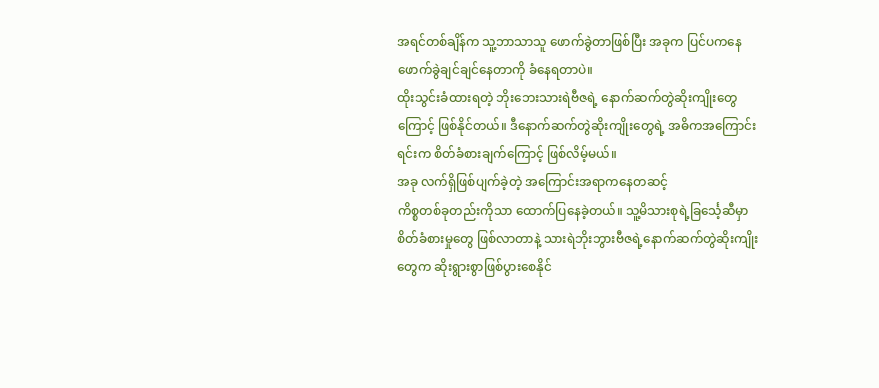အရင်တစ်ချိန်က သူ့ဘာသာသူ ဖောက်ခွဲတာဖြစ်ပြီး အခုက ပြင်ပကနေ ဖောက်ခွဲချင်ချင်နေတာကို ခံနေရတာပဲ။
ထိုးသွင်းခံထားရတဲ့ ဘိုးဘေးသားရဲဗီဇရဲ့ နောက်ဆက်တွဲဆိုးကျိုးတွေကြောင့် ဖြစ်နိုင်တယ်။ ဒီနောက်ဆက်တွဲဆိုးကျိုးတွေရဲ့ အဓိကအကြောင်းရင်းက စိတ်ခံစားချက်ကြောင့် ဖြစ်လိမ့်မယ်။
အခု လက်ရှိဖြစ်ပျက်ခဲ့တဲ့ အကြောင်းအရာကနေတဆင့်
ကိစ္စတစ်ခုတည်းကိုသာ ထောက်ပြနေခဲ့တယ်။ သူ့မိသားစုရဲ့ခြင်္သေ့ဆီမှာ စိတ်ခံစားမှုတွေ ဖြစ်လာတာနဲ့ သားရဲဘိုးဘွားဗီဇရဲ့နောက်ဆက်တွဲဆိုးကျိုးတွေက ဆိုးရွားစွာဖြစ်ပွားစေနိုင်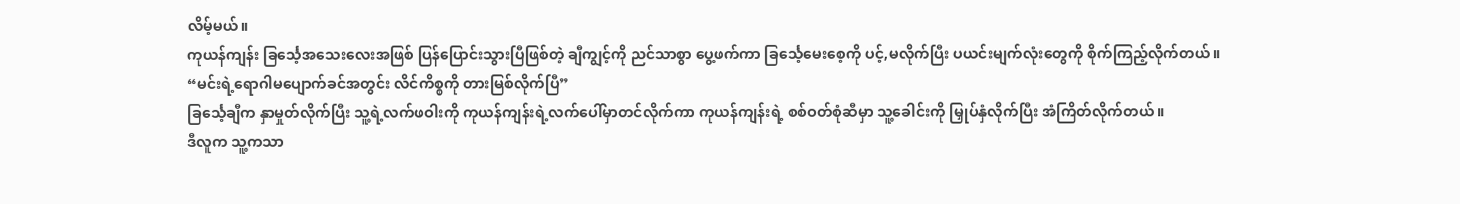လိမ့်မယ်။
ကုယန်ကျန်း ခြင်္သေ့အသေးလေးအဖြစ် ပြန်ပြောင်းသွားပြီဖြစ်တဲ့ ချီကျွင့်ကို ညင်သာစွာ ပွေ့ဖက်ကာ ခြင်္သေ့မေးစေ့ကို ပင့်,မလိုက်ပြီး ပယင်းမျက်လုံးတွေကို စိုက်ကြည့်လိုက်တယ်။
“မင်းရဲ့ရောဂါမပျောက်ခင်အတွင်း လိင်ကိစ္စကို တားမြစ်လိုက်ပြီ”
ခြင်္သေ့ချီက နှာမှုတ်လိုက်ပြီး သူ့ရဲ့လက်ဖဝါးကို ကုယန်ကျန်းရဲ့လက်ပေါ်မှာတင်လိုက်ကာ ကုယန်ကျန်းရဲ့ စစ်ဝတ်စုံဆီမှာ သူ့ခေါင်းကို မြှုပ်နှံလိုက်ပြီး အံကြိတ်လိုက်တယ်။
ဒီလူက သူ့ကသာ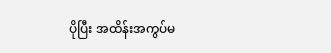ပိုပြီး အထိန်းအကွပ်မ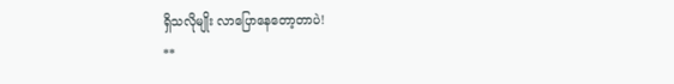ရှိသလိုမျိုး လာပြောနေတော့တာပဲ!
**